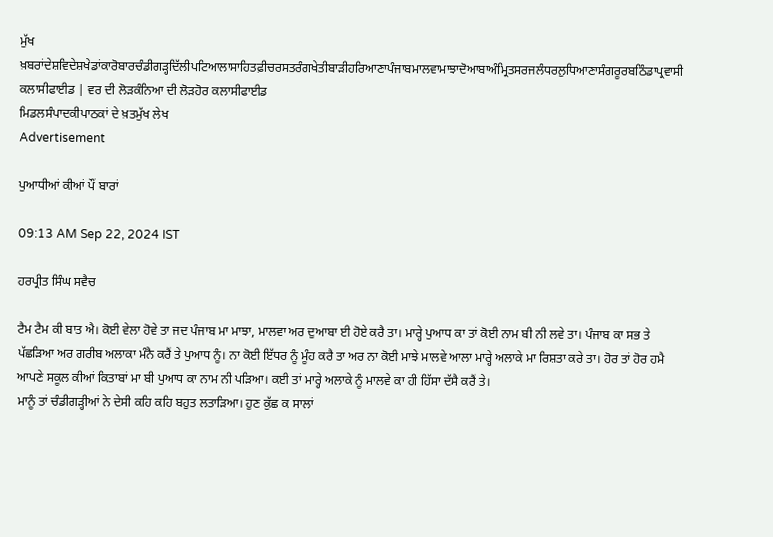ਮੁੱਖ ਖ਼ਬਰਾਂਦੇਸ਼ਵਿਦੇਸ਼ਖੇਡਾਂਕਾਰੋਬਾਰਚੰਡੀਗੜ੍ਹਦਿੱਲੀਪਟਿਆਲਾਸਾਹਿਤਫ਼ੀਚਰਸਤਰੰਗਖੇਤੀਬਾੜੀਹਰਿਆਣਾਪੰਜਾਬਮਾਲਵਾਮਾਝਾਦੋਆਬਾਅੰਮ੍ਰਿਤਸਰਜਲੰਧਰਲੁਧਿਆਣਾਸੰਗਰੂਰਬਠਿੰਡਾਪ੍ਰਵਾਸੀ
ਕਲਾਸੀਫਾਈਡ | ਵਰ ਦੀ ਲੋੜਕੰਨਿਆ ਦੀ ਲੋੜਹੋਰ ਕਲਾਸੀਫਾਈਡ
ਮਿਡਲਸੰਪਾਦਕੀਪਾਠਕਾਂ ਦੇ ਖ਼ਤਮੁੱਖ ਲੇਖ
Advertisement

ਪੁਆਧੀਆਂ ਕੀਆਂ ਪੌਂ ਬਾਰਾਂ

09:13 AM Sep 22, 2024 IST

ਹਰਪ੍ਰੀਤ ਸਿੰਘ ਸਵੈਚ

ਟੈਮ ਟੈਮ ਕੀ ਬਾਤ ਐ। ਕੋਈ ਵੇਲਾ ਹੋਵੇ ਤਾ ਜਦ ਪੰਜਾਬ ਮਾ ਮਾਝਾ, ਮਾਲਵਾ ਅਰ ਦੁਆਬਾ ਈ ਹੋਏ ਕਰੈ ਤਾ। ਮਾਰ੍ਹੇ ਪੁਆਧ ਕਾ ਤਾਂ ਕੋਈ ਨਾਮ ਬੀ ਨੀ ਲਵੇ ਤਾ। ਪੰਜਾਬ ਕਾ ਸਭ ਤੇ ਪੱਛੜਿਆ ਅਰ ਗਰੀਬ ਅਲਾਕਾ ਮੰਨੈ ਕਰੈਂ ਤੇ ਪੁਆਧ ਨੂੰ। ਨਾ ਕੋਈ ਇੱਧਰ ਨੂੰ ਮੂੰਹ ਕਰੈ ਤਾ ਅਰ ਨਾ ਕੋਈ ਮਾਝੇ ਮਾਲਵੇ ਆਲਾ ਮਾਰ੍ਹੇ ਅਲਾਕੇ ਮਾ ਰਿਸ਼ਤਾ ਕਰੇ ਤਾ। ਹੋਰ ਤਾਂ ਹੋਰ ਹਮੈ ਆਪਣੇ ਸਕੂਲ ਕੀਆਂ ਕਿਤਾਬਾਂ ਮਾ ਬੀ ਪੁਆਧ ਕਾ ਨਾਮ ਨੀ ਪੜਿਆ। ਕਈ ਤਾਂ ਮਾਰ੍ਹੇ ਅਲਾਕੇ ਨੂੰ ਮਾਲਵੇ ਕਾ ਹੀ ਹਿੱਸਾ ਦੱਸੈ ਕਰੈਂ ਤੇ।
ਮਾਨੂੰ ਤਾਂ ਚੰਡੀਗੜ੍ਹੀਆਂ ਨੇ ਦੇਸੀ ਕਹਿ ਕਹਿ ਬਹੁਤ ਲਤਾੜਿਆ। ਹੁਣ ਕੁੱਛ ਕ ਸਾਲਾਂ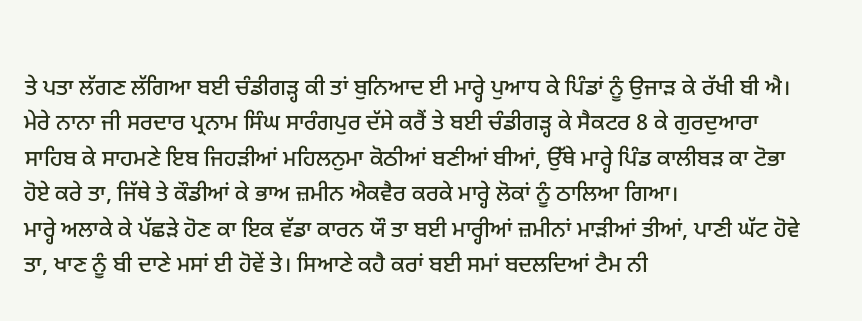ਤੇ ਪਤਾ ਲੱਗਣ ਲੱਗਿਆ ਬਈ ਚੰਡੀਗੜ੍ਹ ਕੀ ਤਾਂ ਬੁਨਿਆਦ ਈ ਮਾਰ੍ਹੇ ਪੁਆਧ ਕੇ ਪਿੰਡਾਂ ਨੂੰ ਉਜਾੜ ਕੇ ਰੱਖੀ ਬੀ ਐ। ਮੇਰੇ ਨਾਨਾ ਜੀ ਸਰਦਾਰ ਪ੍ਰਨਾਮ ਸਿੰਘ ਸਾਰੰਗਪੁਰ ਦੱਸੇ ਕਰੈਂ ਤੇ ਬਈ ਚੰਡੀਗੜ੍ਹ ਕੇ ਸੈਕਟਰ 8 ਕੇ ਗੁਰਦੁਆਰਾ ਸਾਹਿਬ ਕੇ ਸਾਹਮਣੇ ਇਬ ਜਿਹੜੀਆਂ ਮਹਿਲਨੁਮਾ ਕੋਠੀਆਂ ਬਣੀਆਂ ਬੀਆਂ, ਉੱਥੇ ਮਾਰ੍ਹੇ ਪਿੰਡ ਕਾਲੀਬੜ ਕਾ ਟੋਭਾ ਹੋਏ ਕਰੇ ਤਾ, ਜਿੱਥੇ ਤੇ ਕੌਡੀਆਂ ਕੇ ਭਾਅ ਜ਼ਮੀਨ ਐਕਵੈਰ ਕਰਕੇ ਮਾਰ੍ਹੇ ਲੋਕਾਂ ਨੂੰ ਠਾਲਿਆ ਗਿਆ।
ਮਾਰ੍ਹੇ ਅਲਾਕੇ ਕੇ ਪੱਛੜੇ ਹੋਣ ਕਾ ਇਕ ਵੱਡਾ ਕਾਰਨ ਯੌ ਤਾ ਬਈ ਮਾਰ੍ਹੀਆਂ ਜ਼ਮੀਨਾਂ ਮਾੜੀਆਂ ਤੀਆਂ, ਪਾਣੀ ਘੱਟ ਹੋਵੇ ਤਾ, ਖਾਣ ਨੂੰ ਬੀ ਦਾਣੇ ਮਸਾਂ ਈ ਹੋਵੇਂ ਤੇ। ਸਿਆਣੇ ਕਹੈ ਕਰਾਂ ਬਈ ਸਮਾਂ ਬਦਲਦਿਆਂ ਟੈਮ ਨੀ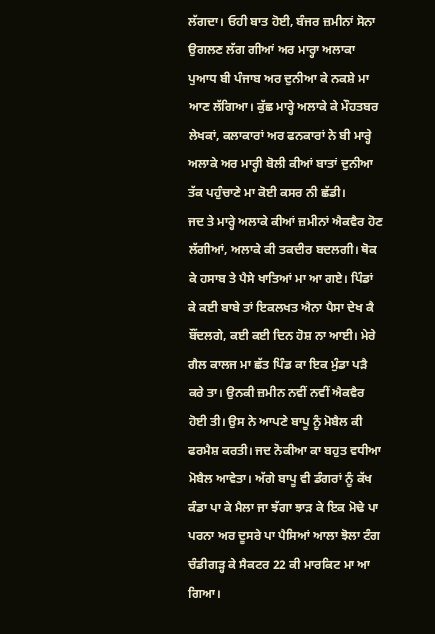ਲੱਗਦਾ। ਓਹੀ ਬਾਤ ਹੋਈ, ਬੰਜਰ ਜ਼ਮੀਨਾਂ ਸੋਨਾ ਉਗਲਣ ਲੱਗ ਗੀਆਂ ਅਰ ਮਾਰ੍ਹਾ ਅਲਾਕਾ ਪੁਆਧ ਬੀ ਪੰਜਾਬ ਅਰ ਦੁਨੀਆ ਕੇ ਨਕਸ਼ੇ ਮਾ ਆਣ ਲੱਗਿਆ। ਕੁੱਛ ਮਾਰ੍ਹੇ ਅਲਾਕੇ ਕੇ ਮੌਹਤਬਰ ਲੇਖਕਾਂ, ਕਲਾਕਾਰਾਂ ਅਰ ਫਨਕਾਰਾਂ ਨੇ ਬੀ ਮਾਰ੍ਹੇ ਅਲਾਕੇ ਅਰ ਮਾਰ੍ਹੀ ਬੋਲੀ ਕੀਆਂ ਬਾਤਾਂ ਦੁਨੀਆ ਤੱਕ ਪਹੁੰਚਾਣੇ ਮਾ ਕੋਈ ਕਸਰ ਨੀ ਛੱਡੀ।
ਜਦ ਤੇ ਮਾਰ੍ਹੇ ਅਲਾਕੇ ਕੀਆਂ ਜ਼ਮੀਨਾਂ ਐਕਵੈਰ ਹੋਣ ਲੱਗੀਆਂ, ਅਲਾਕੇ ਕੀ ਤਕਦੀਰ ਬਦਲਗੀ। ਥੋਕ ਕੇ ਹਸਾਬ ਤੇ ਪੈਸੇ ਖਾਤਿਆਂ ਮਾ ਆ ਗਏ। ਪਿੰਡਾਂ ਕੇ ਕਈ ਬਾਬੇ ਤਾਂ ਇਕਲਖਤ ਐਨਾ ਪੈਸਾ ਦੇਖ ਕੈ ਬੌਂਦਲਗੇ, ਕਈ ਕਈ ਦਿਨ ਹੋਸ਼ ਨਾ ਆਈ। ਮੇਰੇ ਗੈਲ ਕਾਲਜ ਮਾ ਛੱਤ ਪਿੰਡ ਕਾ ਇਕ ਮੁੰਡਾ ਪੜੈ ਕਰੇ ਤਾ। ਉਨਕੀ ਜ਼ਮੀਨ ਨਵੀਂ ਨਵੀਂ ਐਕਵੈਰ ਹੋਈ ਤੀ। ਉਸ ਨੇ ਆਪਣੇ ਬਾਪੂ ਨੂੰ ਮੋਬੈਲ ਕੀ ਫਰਮੈਸ਼ ਕਰਤੀ। ਜਦ ਨੋਕੀਆ ਕਾ ਬਹੁਤ ਵਧੀਆ ਮੋਬੈਲ ਆਵੇਤਾ। ਅੱਗੇ ਬਾਪੂ ਵੀ ਡੰਗਰਾਂ ਨੂੰ ਕੱਖ ਕੰਡਾ ਪਾ ਕੇ ਮੈਲਾ ਜਾ ਝੱਗਾ ਝਾੜ ਕੇ ਇਕ ਮੋਢੇ ਪਾ ਪਰਨਾ ਅਰ ਦੂਸਰੇ ਪਾ ਪੈਸਿਆਂ ਆਲਾ ਝੋਲਾ ਟੰਗ ਚੰਡੀਗੜ੍ਹ ਕੇ ਸੈਕਟਰ 22 ਕੀ ਮਾਰਕਿਟ ਮਾ ਆ ਗਿਆ।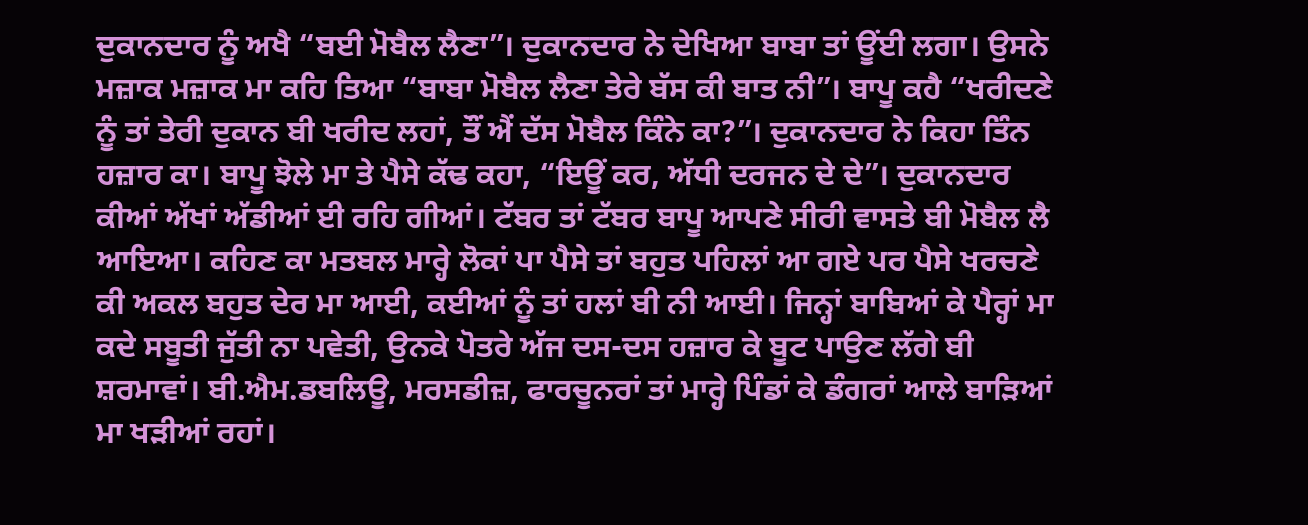ਦੁਕਾਨਦਾਰ ਨੂੰ ਅਖੈ “ਬਈ ਮੋਬੈਲ ਲੈਣਾ”। ਦੁਕਾਨਦਾਰ ਨੇ ਦੇਖਿਆ ਬਾਬਾ ਤਾਂ ਊਂਈ ਲਗਾ। ਉਸਨੇ ਮਜ਼ਾਕ ਮਜ਼ਾਕ ਮਾ ਕਹਿ ਤਿਆ “ਬਾਬਾ ਮੋਬੈਲ ਲੈਣਾ ਤੇਰੇ ਬੱਸ ਕੀ ਬਾਤ ਨੀ”। ਬਾਪੂ ਕਹੈ “ਖਰੀਦਣੇ ਨੂੰ ਤਾਂ ਤੇਰੀ ਦੁਕਾਨ ਬੀ ਖਰੀਦ ਲਹਾਂ, ਤੌਂ ਐਂ ਦੱਸ ਮੋਬੈਲ ਕਿੰਨੇ ਕਾ?”। ਦੁਕਾਨਦਾਰ ਨੇ ਕਿਹਾ ਤਿੰਨ ਹਜ਼ਾਰ ਕਾ। ਬਾਪੂ ਝੋਲੇ ਮਾ ਤੇ ਪੈਸੇ ਕੱਢ ਕਹਾ, “ਇਊਂ ਕਰ, ਅੱਧੀ ਦਰਜਨ ਦੇ ਦੇ”। ਦੁਕਾਨਦਾਰ ਕੀਆਂ ਅੱਖਾਂ ਅੱਡੀਆਂ ਈ ਰਹਿ ਗੀਆਂ। ਟੱਬਰ ਤਾਂ ਟੱਬਰ ਬਾਪੂ ਆਪਣੇ ਸੀਰੀ ਵਾਸਤੇ ਬੀ ਮੋਬੈਲ ਲੈ ਆਇਆ। ਕਹਿਣ ਕਾ ਮਤਬਲ ਮਾਰ੍ਹੇ ਲੋਕਾਂ ਪਾ ਪੈਸੇ ਤਾਂ ਬਹੁਤ ਪਹਿਲਾਂ ਆ ਗਏ ਪਰ ਪੈਸੇ ਖਰਚਣੇ ਕੀ ਅਕਲ ਬਹੁਤ ਦੇਰ ਮਾ ਆਈ, ਕਈਆਂ ਨੂੰ ਤਾਂ ਹਲਾਂ ਬੀ ਨੀ ਆਈ। ਜਿਨ੍ਹਾਂ ਬਾਬਿਆਂ ਕੇ ਪੈਰ੍ਹਾਂ ਮਾ ਕਦੇ ਸਬੂਤੀ ਜੁੱਤੀ ਨਾ ਪਵੇਤੀ, ਉਨਕੇ ਪੋਤਰੇ ਅੱਜ ਦਸ-ਦਸ ਹਜ਼ਾਰ ਕੇ ਬੂਟ ਪਾਉਣ ਲੱਗੇ ਬੀ ਸ਼ਰਮਾਵਾਂ। ਬੀ.ਐਮ.ਡਬਲਿਊ, ਮਰਸਡੀਜ਼, ਫਾਰਚੂਨਰਾਂ ਤਾਂ ਮਾਰ੍ਹੇ ਪਿੰਡਾਂ ਕੇ ਡੰਗਰਾਂ ਆਲੇ ਬਾੜਿਆਂ ਮਾ ਖੜੀਆਂ ਰਹਾਂ।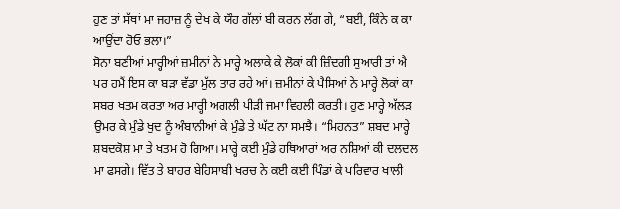ਹੁਣ ਤਾਂ ਸੱਥਾਂ ਮਾ ਜਹਾਜ਼ ਨੂੰ ਦੇਖ ਕੇ ਯੌਹ ਗੱਲਾਂ ਬੀ ਕਰਨ ਲੱਗ ਗੇ, “ਬਈ, ਕਿੰਨੇ ਕ ਕਾ ਆਉਂਦਾ ਹੋਓ ਭਲਾ।”
ਸੋਨਾ ਬਣੀਆਂ ਮਾਰ੍ਹੀਆਂ ਜ਼ਮੀਨਾਂ ਨੇ ਮਾਰ੍ਹੇ ਅਲਾਕੇ ਕੇ ਲੋਕਾਂ ਕੀ ਜ਼ਿੰਦਗੀ ਸੁਆਰੀ ਤਾਂ ਐ ਪਰ ਹਮੈਂ ਇਸ ਕਾ ਬੜਾ ਵੱਡਾ ਮੁੱਲ ਤਾਰ ਰਹੇ ਆਂ। ਜ਼ਮੀਨਾਂ ਕੇ ਪੈਸਿਆਂ ਨੇ ਮਾਰ੍ਹੇ ਲੋਕਾਂ ਕਾ ਸਬਰ ਖਤਮ ਕਰਤਾ ਅਰ ਮਾਰ੍ਹੀ ਅਗਲੀ ਪੀੜੀ ਜਮਾ ਵਿਹਲੀ ਕਰਤੀ। ਹੁਣ ਮਾਰ੍ਹੇ ਅੱਲੜ ਉਮਰ ਕੇ ਮੁੰਡੇ ਖੁਦ ਨੂੰ ਅੰਬਾਨੀਆਂ ਕੇ ਮੁੰਡੇ ਤੇ ਘੱਟ ਨਾ ਸਮਝੈ। “ਮਿਹਨਤ” ਸ਼ਬਦ ਮਾਰ੍ਹੇ ਸ਼ਬਦਕੋਸ਼ ਮਾ ਤੇ ਖਤਮ ਹੋ ਗਿਆ। ਮਾਰ੍ਹੇ ਕਈ ਮੁੰਡੇ ਹਥਿਆਰਾਂ ਅਰ ਨਸ਼ਿਆਂ ਕੀ ਦਲਦਲ ਮਾ ਫਸਗੇ। ਵਿੱਤ ਤੇ ਬਾਹਰ ਬੇਹਿਸਾਬੀ ਖਰਚ ਨੇ ਕਈ ਕਈ ਪਿੰਡਾਂ ਕੇ ਪਰਿਵਾਰ ਖਾਲੀ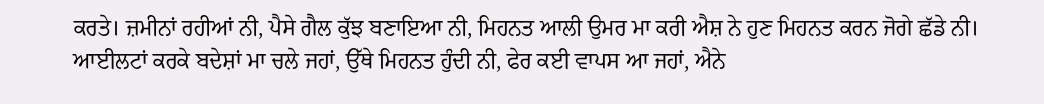ਕਰਤੇ। ਜ਼ਮੀਨਾਂ ਰਹੀਆਂ ਨੀ, ਪੈਸੇ ਗੈਲ ਕੁੱਝ ਬਣਾਇਆ ਨੀ, ਮਿਹਨਤ ਆਲੀ ਉਮਰ ਮਾ ਕਰੀ ਐਸ਼ ਨੇ ਹੁਣ ਮਿਹਨਤ ਕਰਨ ਜੋਗੇ ਛੱਡੇ ਨੀ। ਆਈਲਟਾਂ ਕਰਕੇ ਬਦੇਸ਼ਾਂ ਮਾ ਚਲੇ ਜਹਾਂ, ਉੱਥੇ ਮਿਹਨਤ ਹੁੰਦੀ ਨੀ, ਫੇਰ ਕਈ ਵਾਪਸ ਆ ਜਹਾਂ, ਐਨੇ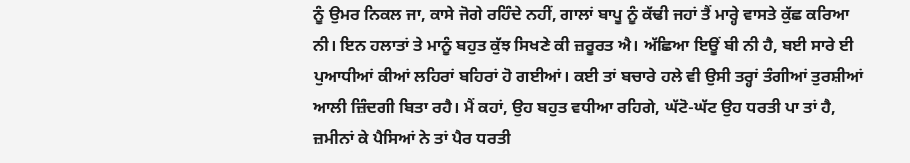ਨੂੰ ਉਮਰ ਨਿਕਲ ਜਾ, ਕਾਸੇ ਜੋਗੇ ਰਹਿੰਦੇ ਨਹੀਂ, ਗਾਲਾਂ ਬਾਪੂ ਨੂੰ ਕੱਢੀ ਜਹਾਂ ਤੈਂ ਮਾਰ੍ਹੇ ਵਾਸਤੇ ਕੁੱਛ ਕਰਿਆ ਨੀ। ਇਨ ਹਲਾਤਾਂ ਤੇ ਮਾਨੂੰ ਬਹੁਤ ਕੁੱਝ ਸਿਖਣੇ ਕੀ ਜ਼ਰੂਰਤ ਐ। ਅੱਛਿਆ ਇਊਂ ਬੀ ਨੀ ਹੈ, ਬਈ ਸਾਰੇ ਈ ਪੁਆਧੀਆਂ ਕੀਆਂ ਲਹਿਰਾਂ ਬਹਿਰਾਂ ਹੋ ਗਈਆਂ। ਕਈ ਤਾਂ ਬਚਾਰੇ ਹਲੇ ਵੀ ਉਸੀ ਤਰ੍ਹਾਂ ਤੰਗੀਆਂ ਤੁਰਸ਼ੀਆਂ ਆਲੀ ਜ਼ਿੰਦਗੀ ਬਿਤਾ ਰਹੈ। ਮੈਂ ਕਹਾਂ, ਉਹ ਬਹੁਤ ਵਧੀਆ ਰਹਿਗੇ, ਘੱਟੋ-ਘੱਟ ਉਹ ਧਰਤੀ ਪਾ ਤਾਂ ਹੈ, ਜ਼ਮੀਨਾਂ ਕੇ ਪੈਸਿਆਂ ਨੇ ਤਾਂ ਪੈਰ ਧਰਤੀ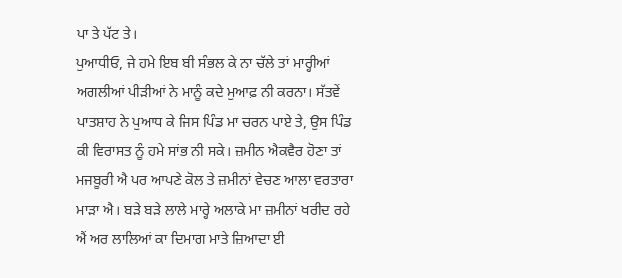ਪਾ ਤੇ ਪੱਟ ਤੇ।
ਪੁਆਧੀਓ, ਜੇ ਹਮੇ ਇਬ ਬੀ ਸੰਭਲ ਕੇ ਨਾ ਚੱਲੇ ਤਾਂ ਮਾਰ੍ਹੀਆਂ ਅਗਲੀਆਂ ਪੀੜੀਆਂ ਨੇ ਮਾਨੂੰ ਕਦੇ ਮੁਆਫ਼ ਨੀ ਕਰਨਾ। ਸੱਤਵੇਂ ਪਾਤਸ਼ਾਹ ਨੇ ਪੁਆਧ ਕੇ ਜਿਸ ਪਿੰਡ ਮਾ ਚਰਨ ਪਾਏ ਤੇ, ਉਸ ਪਿੰਡ ਕੀ ਵਿਰਾਸਤ ਨੂੰ ਹਮੇ ਸਾਂਭ ਨੀ ਸਕੇ। ਜ਼ਮੀਨ ਐਕਵੈਰ ਹੋਣਾ ਤਾਂ ਮਜਬੂਰੀ ਐ ਪਰ ਆਪਣੇ ਕੋਲ ਤੇ ਜ਼ਮੀਨਾਂ ਵੇਚਣ ਆਲਾ ਵਰਤਾਰਾ ਮਾੜਾ ਐ। ਬੜੇ ਬੜੇ ਲਾਲੇ ਮਾਰ੍ਹੇ ਅਲਾਕੇ ਮਾ ਜ਼ਮੀਨਾਂ ਖਰੀਦ ਰਹੇ ਐਂ ਅਰ ਲਾਲਿਆਂ ਕਾ ਦਿਮਾਗ ਮਾਤੇ ਜ਼ਿਆਦਾ ਈ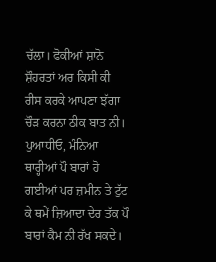ਚੱਲਾ। ਫੋਕੀਆਂ ਸ਼ਾਨੋ ਸ਼ੌਹਰਤਾਂ ਅਰ ਕਿਸੀ ਕੀ ਰੀਸ ਕਰਕੇ ਆਪਣਾ ਝੱਗਾ ਚੌੜ ਕਰਨਾ ਠੀਕ ਬਾਤ ਨੀ। ਪੁਆਧੀਓ, ਮੰਨਿਆ ਥਾਰ੍ਹੀਆਂ ਪੌ ਬਾਰਾਂ ਹੋ ਗਈਆਂ ਪਰ ਜ਼ਮੀਨ ਤੇ ਟੁੱਟ ਕੇ ਥਮੇਂ ਜ਼ਿਆਦਾ ਦੇਰ ਤੱਕ ਪੌ ਬਾਰਾਂ ਕੈਮ ਨੀ ਰੱਖ ਸਕਦੇ।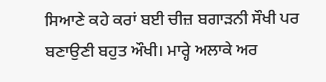ਸਿਆਣੇ ਕਹੇ ਕਰਾਂ ਬਈ ਚੀਜ਼ ਬਗਾੜਨੀ ਸੌਖੀ ਪਰ ਬਣਾਉਣੀ ਬਹੁਤ ਔਖੀ। ਮਾਰ੍ਹੇ ਅਲਾਕੇ ਅਰ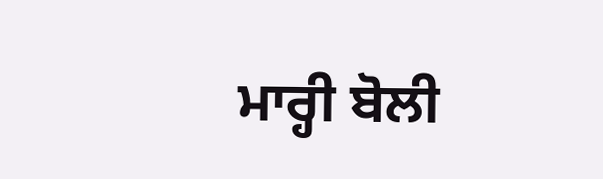ਮਾਰ੍ਹੀ ਬੋਲੀ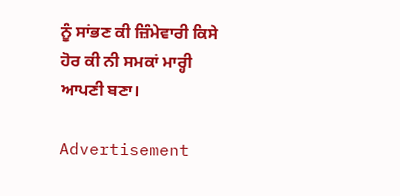ਨੂੰ ਸਾਂਭਣ ਕੀ ਜ਼ਿੰਮੇਵਾਰੀ ਕਿਸੇ ਹੋਰ ਕੀ ਨੀ ਸਮਕਾਂ ਮਾਰ੍ਹੀ ਆਪਣੀ ਬਣਾ।

Advertisement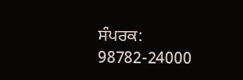ਸੰਪਰਕ: 98782-24000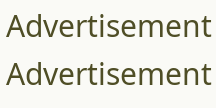Advertisement
Advertisement